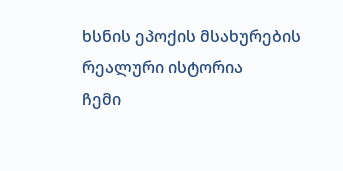ხსნის ეპოქის მსახურების რეალური ისტორია
ჩემი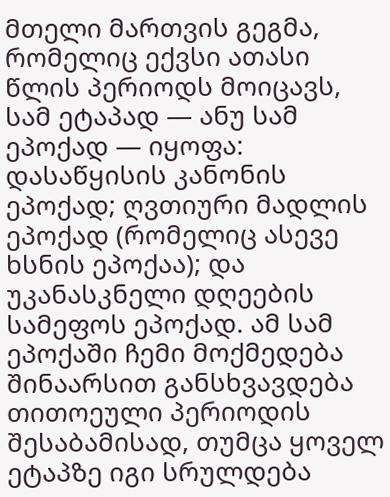მთელი მართვის გეგმა, რომელიც ექვსი ათასი წლის პერიოდს მოიცავს, სამ ეტაპად — ანუ სამ ეპოქად — იყოფა: დასაწყისის კანონის ეპოქად; ღვთიური მადლის ეპოქად (რომელიც ასევე ხსნის ეპოქაა); და უკანასკნელი დღეების სამეფოს ეპოქად. ამ სამ ეპოქაში ჩემი მოქმედება შინაარსით განსხვავდება თითოეული პერიოდის შესაბამისად, თუმცა ყოველ ეტაპზე იგი სრულდება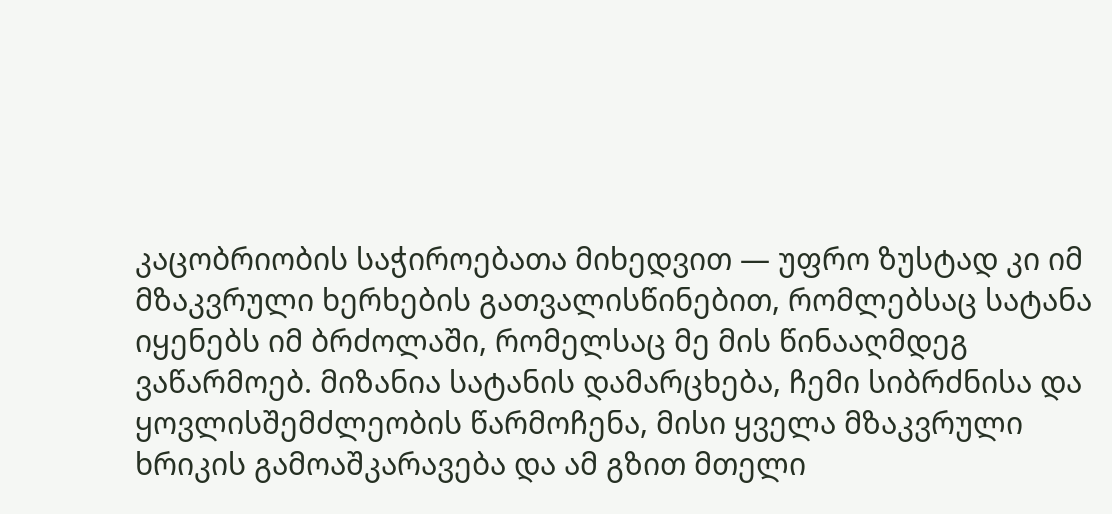კაცობრიობის საჭიროებათა მიხედვით — უფრო ზუსტად კი იმ მზაკვრული ხერხების გათვალისწინებით, რომლებსაც სატანა იყენებს იმ ბრძოლაში, რომელსაც მე მის წინააღმდეგ ვაწარმოებ. მიზანია სატანის დამარცხება, ჩემი სიბრძნისა და ყოვლისშემძლეობის წარმოჩენა, მისი ყველა მზაკვრული ხრიკის გამოაშკარავება და ამ გზით მთელი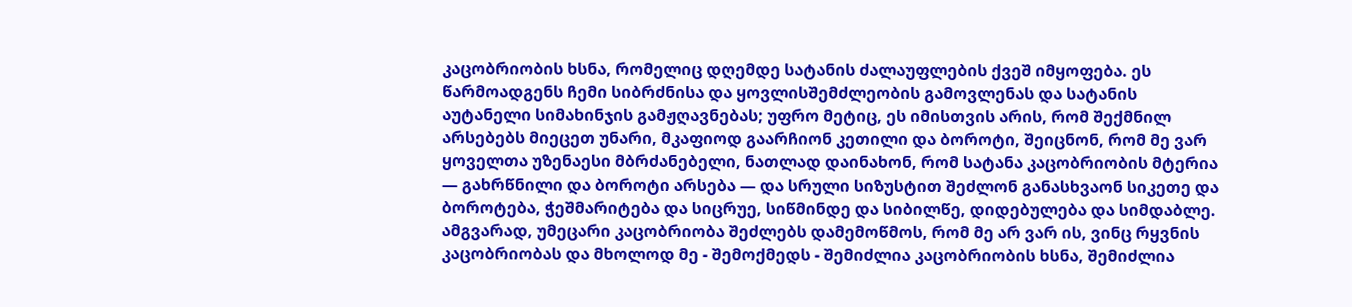კაცობრიობის ხსნა, რომელიც დღემდე სატანის ძალაუფლების ქვეშ იმყოფება. ეს წარმოადგენს ჩემი სიბრძნისა და ყოვლისშემძლეობის გამოვლენას და სატანის აუტანელი სიმახინჯის გამჟღავნებას; უფრო მეტიც, ეს იმისთვის არის, რომ შექმნილ არსებებს მიეცეთ უნარი, მკაფიოდ გაარჩიონ კეთილი და ბოროტი, შეიცნონ, რომ მე ვარ ყოველთა უზენაესი მბრძანებელი, ნათლად დაინახონ, რომ სატანა კაცობრიობის მტერია — გახრწნილი და ბოროტი არსება — და სრული სიზუსტით შეძლონ განასხვაონ სიკეთე და ბოროტება, ჭეშმარიტება და სიცრუე, სიწმინდე და სიბილწე, დიდებულება და სიმდაბლე. ამგვარად, უმეცარი კაცობრიობა შეძლებს დამემოწმოს, რომ მე არ ვარ ის, ვინც რყვნის კაცობრიობას და მხოლოდ მე - შემოქმედს - შემიძლია კაცობრიობის ხსნა, შემიძლია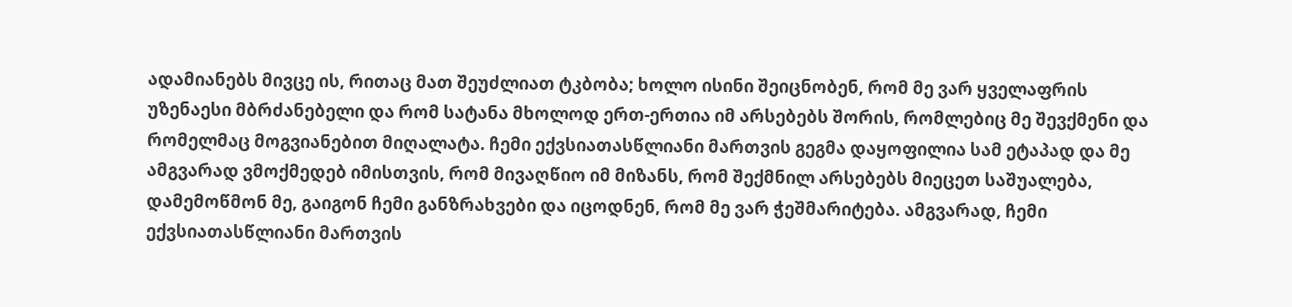ადამიანებს მივცე ის, რითაც მათ შეუძლიათ ტკბობა; ხოლო ისინი შეიცნობენ, რომ მე ვარ ყველაფრის უზენაესი მბრძანებელი და რომ სატანა მხოლოდ ერთ-ერთია იმ არსებებს შორის, რომლებიც მე შევქმენი და რომელმაც მოგვიანებით მიღალატა. ჩემი ექვსიათასწლიანი მართვის გეგმა დაყოფილია სამ ეტაპად და მე ამგვარად ვმოქმედებ იმისთვის, რომ მივაღწიო იმ მიზანს, რომ შექმნილ არსებებს მიეცეთ საშუალება, დამემოწმონ მე, გაიგონ ჩემი განზრახვები და იცოდნენ, რომ მე ვარ ჭეშმარიტება. ამგვარად, ჩემი ექვსიათასწლიანი მართვის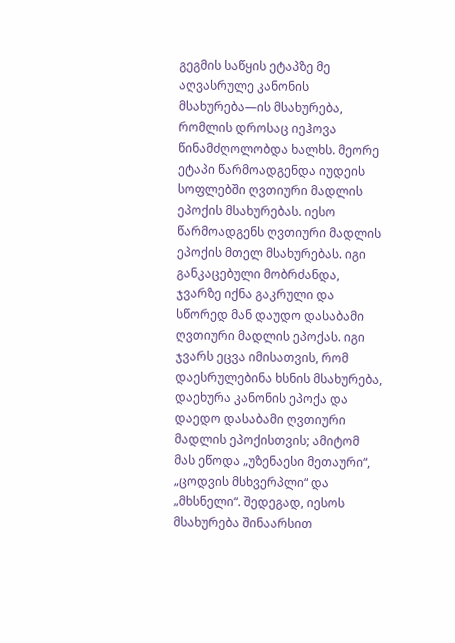გეგმის საწყის ეტაპზე მე აღვასრულე კანონის მსახურება—ის მსახურება, რომლის დროსაც იეჰოვა წინამძღოლობდა ხალხს. მეორე ეტაპი წარმოადგენდა იუდეის სოფლებში ღვთიური მადლის ეპოქის მსახურებას. იესო წარმოადგენს ღვთიური მადლის ეპოქის მთელ მსახურებას. იგი განკაცებული მობრძანდა, ჯვარზე იქნა გაკრული და სწორედ მან დაუდო დასაბამი ღვთიური მადლის ეპოქას. იგი ჯვარს ეცვა იმისათვის, რომ დაესრულებინა ხსნის მსახურება, დაეხურა კანონის ეპოქა და დაედო დასაბამი ღვთიური მადლის ეპოქისთვის; ამიტომ მას ეწოდა „უზენაესი მეთაური“, „ცოდვის მსხვერპლი“ და „მხსნელი“. შედეგად, იესოს მსახურება შინაარსით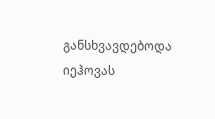განსხვავდებოდა იეჰოვას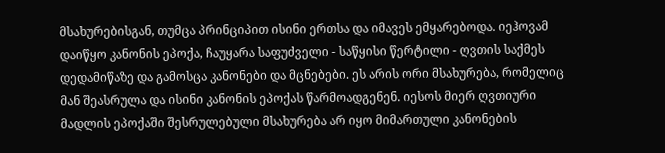მსახურებისგან, თუმცა პრინციპით ისინი ერთსა და იმავეს ემყარებოდა. იეჰოვამ დაიწყო კანონის ეპოქა, ჩაუყარა საფუძველი - საწყისი წერტილი - ღვთის საქმეს დედამიწაზე და გამოსცა კანონები და მცნებები. ეს არის ორი მსახურება, რომელიც მან შეასრულა და ისინი კანონის ეპოქას წარმოადგენენ. იესოს მიერ ღვთიური მადლის ეპოქაში შესრულებული მსახურება არ იყო მიმართული კანონების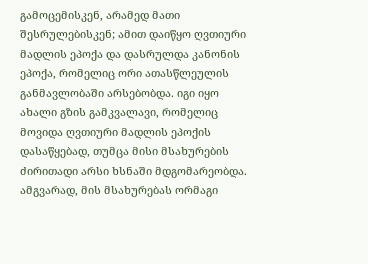გამოცემისკენ, არამედ მათი შესრულებისკენ; ამით დაიწყო ღვთიური მადლის ეპოქა და დასრულდა კანონის ეპოქა, რომელიც ორი ათასწლეულის განმავლობაში არსებობდა. იგი იყო ახალი გზის გამკვალავი, რომელიც მოვიდა ღვთიური მადლის ეპოქის დასაწყებად, თუმცა მისი მსახურების ძირითადი არსი ხსნაში მდგომარეობდა. ამგვარად, მის მსახურებას ორმაგი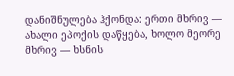დანიშნულება ჰქონდა: ერთი მხრივ — ახალი ეპოქის დაწყება, ხოლო მეორე მხრივ — ხსნის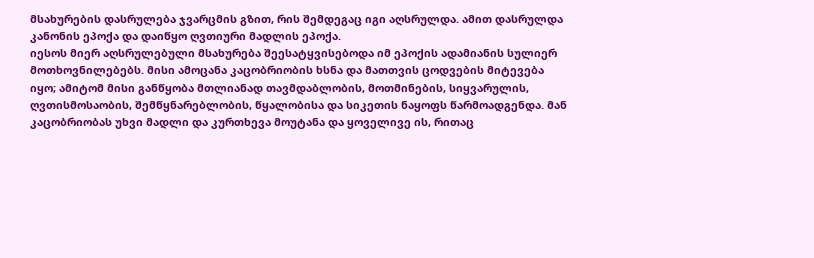მსახურების დასრულება ჯვარცმის გზით, რის შემდეგაც იგი აღსრულდა. ამით დასრულდა კანონის ეპოქა და დაიწყო ღვთიური მადლის ეპოქა.
იესოს მიერ აღსრულებული მსახურება შეესატყვისებოდა იმ ეპოქის ადამიანის სულიერ მოთხოვნილებებს. მისი ამოცანა კაცობრიობის ხსნა და მათთვის ცოდვების მიტევება იყო; ამიტომ მისი განწყობა მთლიანად თავმდაბლობის, მოთმინების, სიყვარულის, ღვთისმოსაობის, შემწყნარებლობის, წყალობისა და სიკეთის ნაყოფს წარმოადგენდა. მან კაცობრიობას უხვი მადლი და კურთხევა მოუტანა და ყოველივე ის, რითაც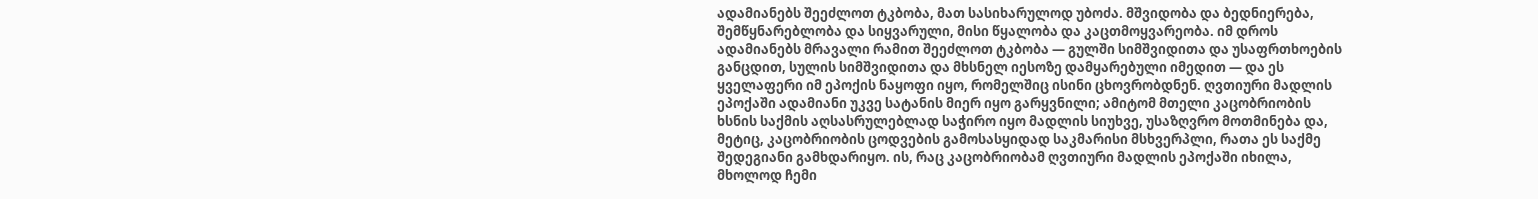ადამიანებს შეეძლოთ ტკბობა, მათ სასიხარულოდ უბოძა. მშვიდობა და ბედნიერება, შემწყნარებლობა და სიყვარული, მისი წყალობა და კაცთმოყვარეობა. იმ დროს ადამიანებს მრავალი რამით შეეძლოთ ტკბობა — გულში სიმშვიდითა და უსაფრთხოების განცდით, სულის სიმშვიდითა და მხსნელ იესოზე დამყარებული იმედით — და ეს ყველაფერი იმ ეპოქის ნაყოფი იყო, რომელშიც ისინი ცხოვრობდნენ. ღვთიური მადლის ეპოქაში ადამიანი უკვე სატანის მიერ იყო გარყვნილი; ამიტომ მთელი კაცობრიობის ხსნის საქმის აღსასრულებლად საჭირო იყო მადლის სიუხვე, უსაზღვრო მოთმინება და, მეტიც, კაცობრიობის ცოდვების გამოსასყიდად საკმარისი მსხვერპლი, რათა ეს საქმე შედეგიანი გამხდარიყო. ის, რაც კაცობრიობამ ღვთიური მადლის ეპოქაში იხილა, მხოლოდ ჩემი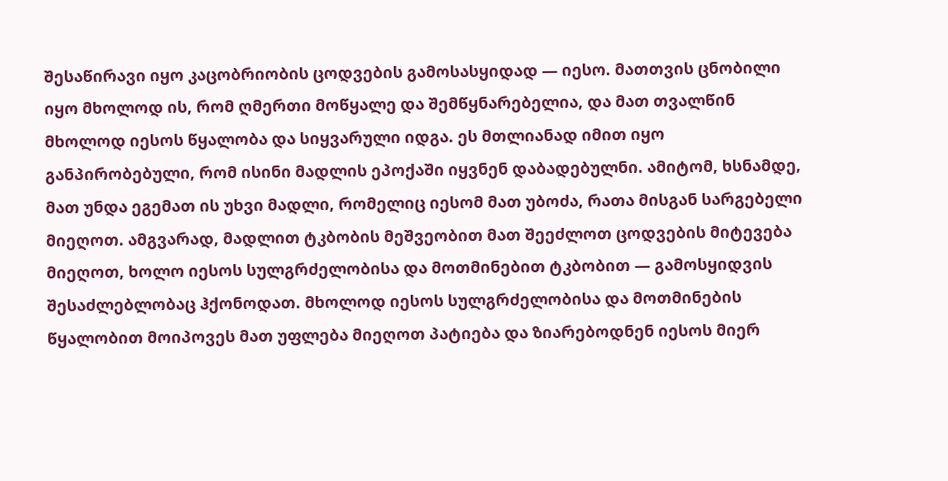შესაწირავი იყო კაცობრიობის ცოდვების გამოსასყიდად — იესო. მათთვის ცნობილი იყო მხოლოდ ის, რომ ღმერთი მოწყალე და შემწყნარებელია, და მათ თვალწინ მხოლოდ იესოს წყალობა და სიყვარული იდგა. ეს მთლიანად იმით იყო განპირობებული, რომ ისინი მადლის ეპოქაში იყვნენ დაბადებულნი. ამიტომ, ხსნამდე, მათ უნდა ეგემათ ის უხვი მადლი, რომელიც იესომ მათ უბოძა, რათა მისგან სარგებელი მიეღოთ. ამგვარად, მადლით ტკბობის მეშვეობით მათ შეეძლოთ ცოდვების მიტევება მიეღოთ, ხოლო იესოს სულგრძელობისა და მოთმინებით ტკბობით — გამოსყიდვის შესაძლებლობაც ჰქონოდათ. მხოლოდ იესოს სულგრძელობისა და მოთმინების წყალობით მოიპოვეს მათ უფლება მიეღოთ პატიება და ზიარებოდნენ იესოს მიერ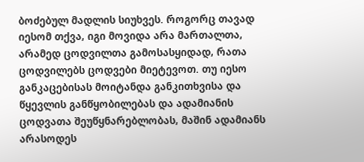ბოძებულ მადლის სიუხვეს. როგორც თავად იესომ თქვა, იგი მოვიდა არა მართალთა, არამედ ცოდვილთა გამოსასყიდად, რათა ცოდვილებს ცოდვები მიეტევოთ. თუ იესო განკაცებისას მოიტანდა განკითხვისა და წყევლის განწყობილებას და ადამიანის ცოდვათა შეუწყნარებლობას, მაშინ ადამიანს არასოდეს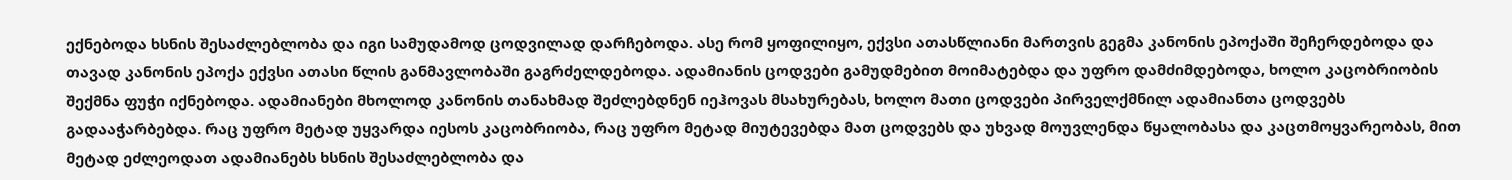ექნებოდა ხსნის შესაძლებლობა და იგი სამუდამოდ ცოდვილად დარჩებოდა. ასე რომ ყოფილიყო, ექვსი ათასწლიანი მართვის გეგმა კანონის ეპოქაში შეჩერდებოდა და თავად კანონის ეპოქა ექვსი ათასი წლის განმავლობაში გაგრძელდებოდა. ადამიანის ცოდვები გამუდმებით მოიმატებდა და უფრო დამძიმდებოდა, ხოლო კაცობრიობის შექმნა ფუჭი იქნებოდა. ადამიანები მხოლოდ კანონის თანახმად შეძლებდნენ იეჰოვას მსახურებას, ხოლო მათი ცოდვები პირველქმნილ ადამიანთა ცოდვებს გადააჭარბებდა. რაც უფრო მეტად უყვარდა იესოს კაცობრიობა, რაც უფრო მეტად მიუტევებდა მათ ცოდვებს და უხვად მოუვლენდა წყალობასა და კაცთმოყვარეობას, მით მეტად ეძლეოდათ ადამიანებს ხსნის შესაძლებლობა და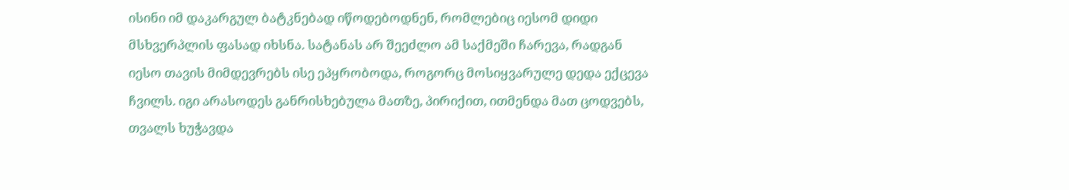ისინი იმ დაკარგულ ბატკნებად იწოდებოდნენ, რომლებიც იესომ დიდი მსხვერპლის ფასად იხსნა. სატანას არ შეეძლო ამ საქმეში ჩარევა, რადგან იესო თავის მიმდევრებს ისე ეპყრობოდა, როგორც მოსიყვარულე დედა ექცევა ჩვილს. იგი არასოდეს განრისხებულა მათზე, პირიქით, ითმენდა მათ ცოდვებს, თვალს ხუჭავდა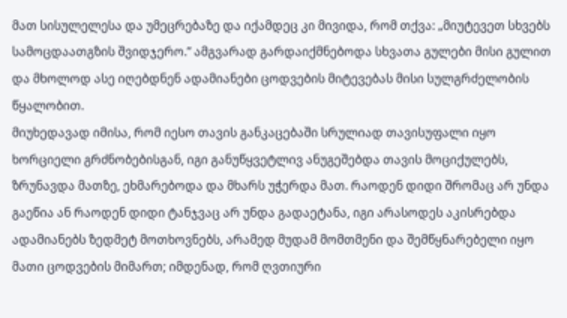მათ სისულელესა და უმეცრებაზე და იქამდეც კი მივიდა, რომ თქვა: „მიუტევეთ სხვებს სამოცდაათგზის შვიდჯერო.” ამგვარად გარდაიქმნებოდა სხვათა გულები მისი გულით და მხოლოდ ასე იღებდნენ ადამიანები ცოდვების მიტევებას მისი სულგრძელობის წყალობით.
მიუხედავად იმისა, რომ იესო თავის განკაცებაში სრულიად თავისუფალი იყო ხორციელი გრძნობებისგან, იგი განუწყვეტლივ ანუგეშებდა თავის მოციქულებს, ზრუნავდა მათზე, ეხმარებოდა და მხარს უჭერდა მათ. რაოდენ დიდი შრომაც არ უნდა გაეწია ან რაოდენ დიდი ტანჯვაც არ უნდა გადაეტანა, იგი არასოდეს აკისრებდა ადამიანებს ზედმეტ მოთხოვნებს, არამედ მუდამ მომთმენი და შემწყნარებელი იყო მათი ცოდვების მიმართ; იმდენად, რომ ღვთიური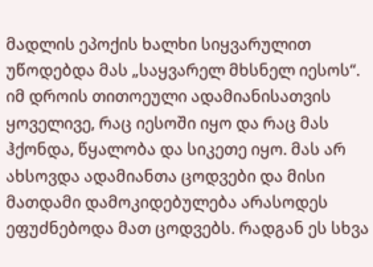მადლის ეპოქის ხალხი სიყვარულით უწოდებდა მას „საყვარელ მხსნელ იესოს“. იმ დროის თითოეული ადამიანისათვის ყოველივე, რაც იესოში იყო და რაც მას ჰქონდა, წყალობა და სიკეთე იყო. მას არ ახსოვდა ადამიანთა ცოდვები და მისი მათდამი დამოკიდებულება არასოდეს ეფუძნებოდა მათ ცოდვებს. რადგან ეს სხვა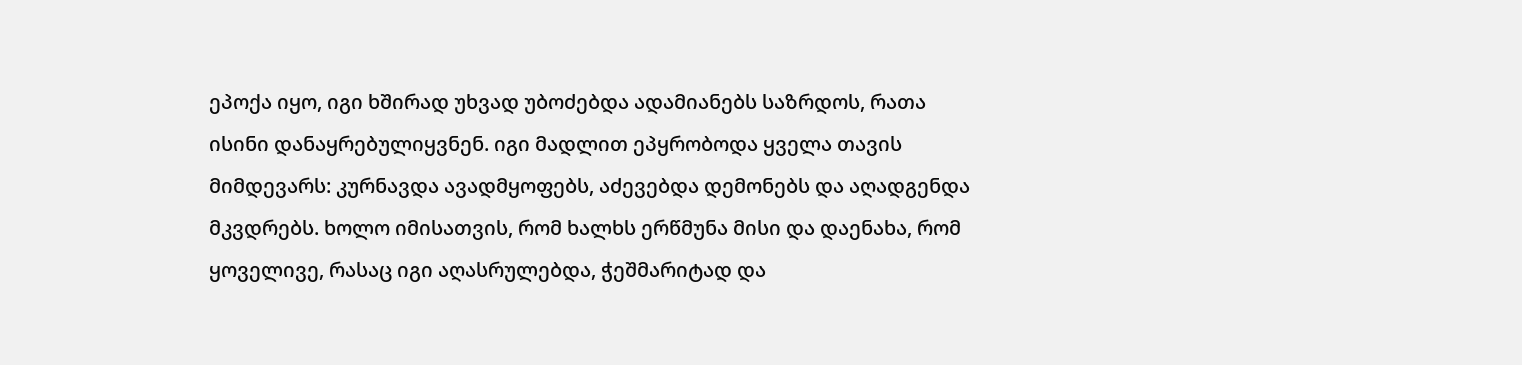ეპოქა იყო, იგი ხშირად უხვად უბოძებდა ადამიანებს საზრდოს, რათა ისინი დანაყრებულიყვნენ. იგი მადლით ეპყრობოდა ყველა თავის მიმდევარს: კურნავდა ავადმყოფებს, აძევებდა დემონებს და აღადგენდა მკვდრებს. ხოლო იმისათვის, რომ ხალხს ერწმუნა მისი და დაენახა, რომ ყოველივე, რასაც იგი აღასრულებდა, ჭეშმარიტად და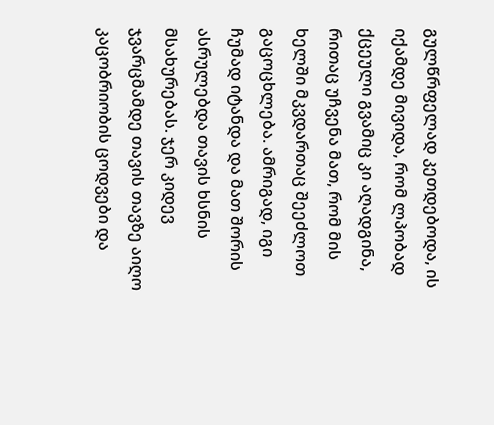გულწრფელად კეთდებოდა, ის იქამდე მივიდა, რომ ლპობად ქცეული გვამიც კი აღადგინა, რითაც უჩვენა მათ, რომ მის ხელში მკვდართაც შეეძლოთ გაცოცხლება. ამრიგად, იგი ჩუმად იტანდა და მათ შორის ასრულებდა თავის ხსნის მსახურებას. ჯერ კიდევ ჯვარცმამდე თავის თავზე აიღო კაცობრიობის ცოდვები და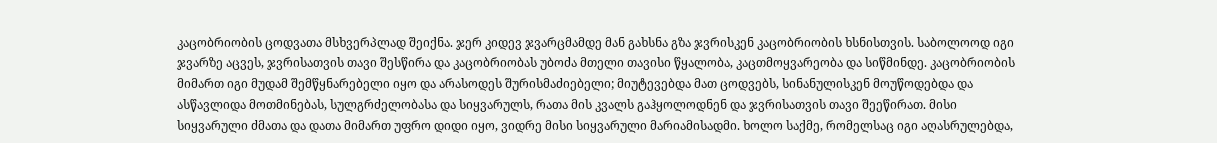კაცობრიობის ცოდვათა მსხვერპლად შეიქნა. ჯერ კიდევ ჯვარცმამდე მან გახსნა გზა ჯვრისკენ კაცობრიობის ხსნისთვის. საბოლოოდ იგი ჯვარზე აცვეს, ჯვრისათვის თავი შესწირა და კაცობრიობას უბოძა მთელი თავისი წყალობა, კაცთმოყვარეობა და სიწმინდე. კაცობრიობის მიმართ იგი მუდამ შემწყნარებელი იყო და არასოდეს შურისმაძიებელი; მიუტევებდა მათ ცოდვებს, სინანულისკენ მოუწოდებდა და ასწავლიდა მოთმინებას, სულგრძელობასა და სიყვარულს, რათა მის კვალს გაჰყოლოდნენ და ჯვრისათვის თავი შეეწირათ. მისი სიყვარული ძმათა და დათა მიმართ უფრო დიდი იყო, ვიდრე მისი სიყვარული მარიამისადმი. ხოლო საქმე, რომელსაც იგი აღასრულებდა,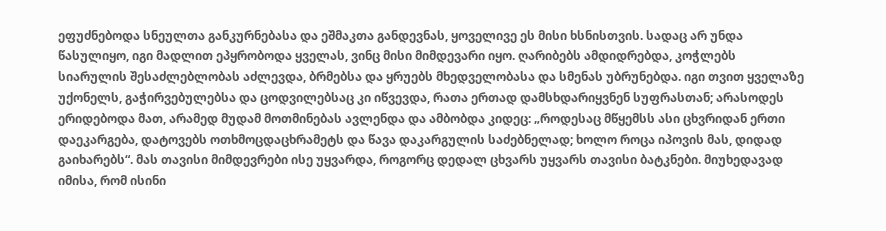ეფუძნებოდა სნეულთა განკურნებასა და ეშმაკთა განდევნას, ყოველივე ეს მისი ხსნისთვის. სადაც არ უნდა წასულიყო, იგი მადლით ეპყრობოდა ყველას, ვინც მისი მიმდევარი იყო. ღარიბებს ამდიდრებდა, კოჭლებს სიარულის შესაძლებლობას აძლევდა, ბრმებსა და ყრუებს მხედველობასა და სმენას უბრუნებდა. იგი თვით ყველაზე უქონელს, გაჭირვებულებსა და ცოდვილებსაც კი იწვევდა, რათა ერთად დამსხდარიყვნენ სუფრასთან; არასოდეს ერიდებოდა მათ, არამედ მუდამ მოთმინებას ავლენდა და ამბობდა კიდეც: „როდესაც მწყემსს ასი ცხვრიდან ერთი დაეკარგება, დატოვებს ოთხმოცდაცხრამეტს და წავა დაკარგულის საძებნელად; ხოლო როცა იპოვის მას, დიდად გაიხარებს“. მას თავისი მიმდევრები ისე უყვარდა, როგორც დედალ ცხვარს უყვარს თავისი ბატკნები. მიუხედავად იმისა, რომ ისინი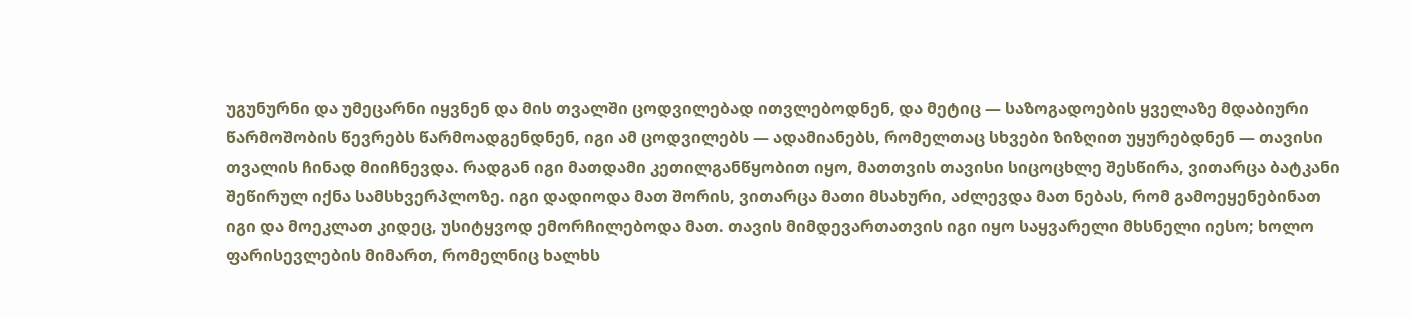უგუნურნი და უმეცარნი იყვნენ და მის თვალში ცოდვილებად ითვლებოდნენ, და მეტიც — საზოგადოების ყველაზე მდაბიური წარმოშობის წევრებს წარმოადგენდნენ, იგი ამ ცოდვილებს — ადამიანებს, რომელთაც სხვები ზიზღით უყურებდნენ — თავისი თვალის ჩინად მიიჩნევდა. რადგან იგი მათდამი კეთილგანწყობით იყო, მათთვის თავისი სიცოცხლე შესწირა, ვითარცა ბატკანი შეწირულ იქნა სამსხვერპლოზე. იგი დადიოდა მათ შორის, ვითარცა მათი მსახური, აძლევდა მათ ნებას, რომ გამოეყენებინათ იგი და მოეკლათ კიდეც, უსიტყვოდ ემორჩილებოდა მათ. თავის მიმდევართათვის იგი იყო საყვარელი მხსნელი იესო; ხოლო ფარისევლების მიმართ, რომელნიც ხალხს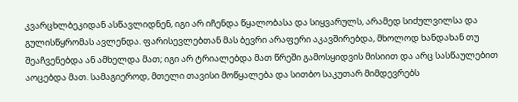კვარცხლბეკიდან ასწავლიდნენ, იგი არ იჩენდა წყალობასა და სიყვარულს, არამედ სიძულვილსა და გულისწყრომას ავლენდა. ფარისევლებთან მას ბევრი არაფერი აკავშირებდა, მხოლოდ ხანდახან თუ შეაჩვენებდა ან ამხელდა მათ; იგი არ ტრიალებდა მათ წრეში გამოსყიდვის მისიით და არც სასწაულებით აოცებდა მათ. სამაგიეროდ, მთელი თავისი მოწყალება და სითბო საკუთარ მიმდევრებს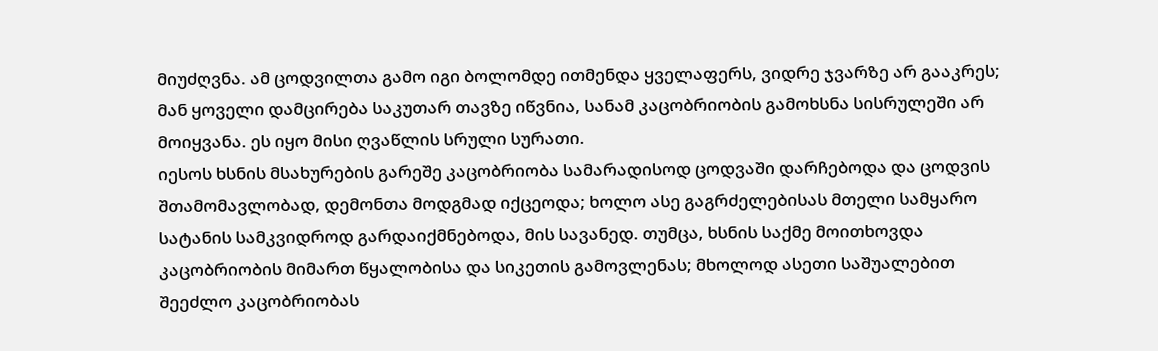მიუძღვნა. ამ ცოდვილთა გამო იგი ბოლომდე ითმენდა ყველაფერს, ვიდრე ჯვარზე არ გააკრეს; მან ყოველი დამცირება საკუთარ თავზე იწვნია, სანამ კაცობრიობის გამოხსნა სისრულეში არ მოიყვანა. ეს იყო მისი ღვაწლის სრული სურათი.
იესოს ხსნის მსახურების გარეშე კაცობრიობა სამარადისოდ ცოდვაში დარჩებოდა და ცოდვის შთამომავლობად, დემონთა მოდგმად იქცეოდა; ხოლო ასე გაგრძელებისას მთელი სამყარო სატანის სამკვიდროდ გარდაიქმნებოდა, მის სავანედ. თუმცა, ხსნის საქმე მოითხოვდა კაცობრიობის მიმართ წყალობისა და სიკეთის გამოვლენას; მხოლოდ ასეთი საშუალებით შეეძლო კაცობრიობას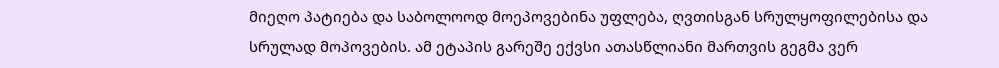მიეღო პატიება და საბოლოოდ მოეპოვებინა უფლება, ღვთისგან სრულყოფილებისა და სრულად მოპოვების. ამ ეტაპის გარეშე ექვსი ათასწლიანი მართვის გეგმა ვერ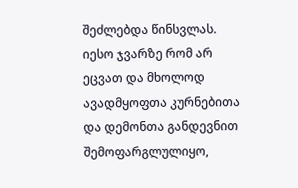შეძლებდა წინსვლას. იესო ჯვარზე რომ არ ეცვათ და მხოლოდ ავადმყოფთა კურნებითა და დემონთა განდევნით შემოფარგლულიყო,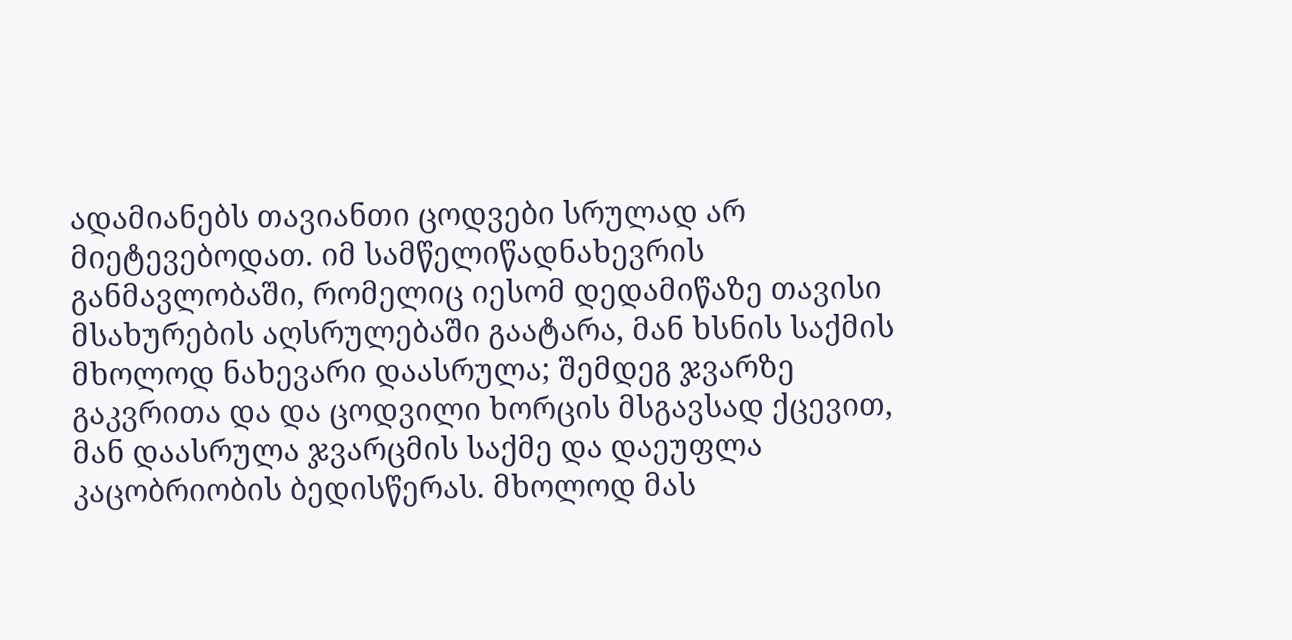ადამიანებს თავიანთი ცოდვები სრულად არ მიეტევებოდათ. იმ სამწელიწადნახევრის განმავლობაში, რომელიც იესომ დედამიწაზე თავისი მსახურების აღსრულებაში გაატარა, მან ხსნის საქმის მხოლოდ ნახევარი დაასრულა; შემდეგ ჯვარზე გაკვრითა და და ცოდვილი ხორცის მსგავსად ქცევით, მან დაასრულა ჯვარცმის საქმე და დაეუფლა კაცობრიობის ბედისწერას. მხოლოდ მას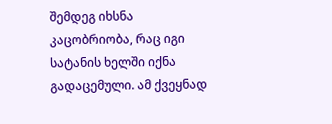შემდეგ იხსნა კაცობრიობა, რაც იგი სატანის ხელში იქნა გადაცემული. ამ ქვეყნად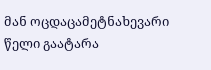მან ოცდაცამეტნახევარი წელი გაატარა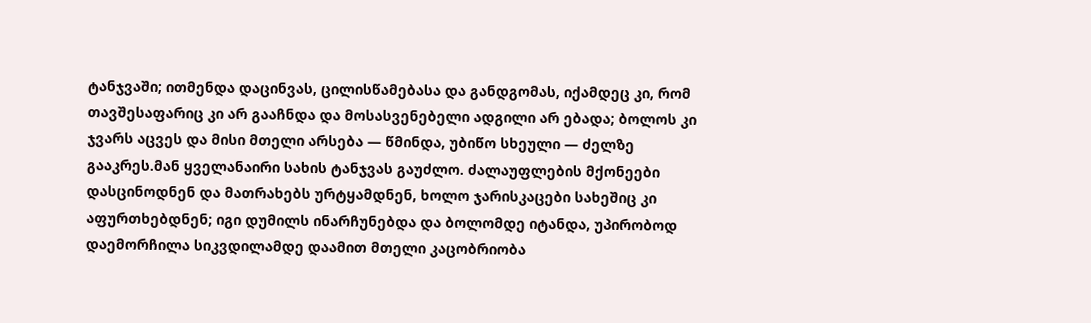ტანჯვაში; ითმენდა დაცინვას, ცილისწამებასა და განდგომას, იქამდეც კი, რომ თავშესაფარიც კი არ გააჩნდა და მოსასვენებელი ადგილი არ ებადა; ბოლოს კი ჯვარს აცვეს და მისი მთელი არსება — წმინდა, უბიწო სხეული — ძელზე გააკრეს.მან ყველანაირი სახის ტანჯვას გაუძლო. ძალაუფლების მქონეები დასცინოდნენ და მათრახებს ურტყამდნენ, ხოლო ჯარისკაცები სახეშიც კი აფურთხებდნენ; იგი დუმილს ინარჩუნებდა და ბოლომდე იტანდა, უპირობოდ დაემორჩილა სიკვდილამდე დაამით მთელი კაცობრიობა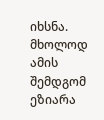იხსნა. მხოლოდ ამის შემდგომ ეზიარა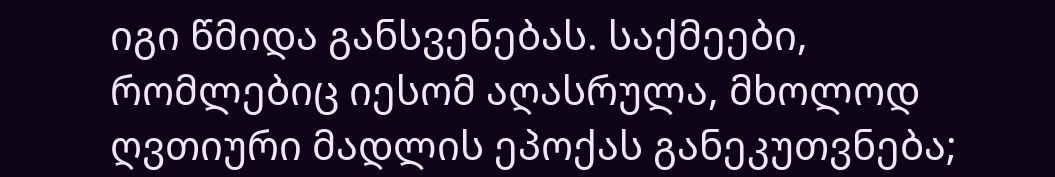იგი წმიდა განსვენებას. საქმეები, რომლებიც იესომ აღასრულა, მხოლოდ ღვთიური მადლის ეპოქას განეკუთვნება;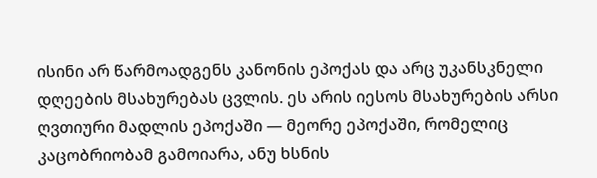ისინი არ წარმოადგენს კანონის ეპოქას და არც უკანსკნელი დღეების მსახურებას ცვლის. ეს არის იესოს მსახურების არსი ღვთიური მადლის ეპოქაში — მეორე ეპოქაში, რომელიც კაცობრიობამ გამოიარა, ანუ ხსნის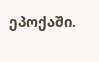ეპოქაში.